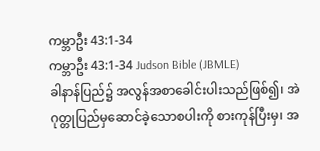ကမ္ဘာဦး 43:1-34
ကမ္ဘာဦး 43:1-34 Judson Bible (JBMLE)
ခါနာန်ပြည်၌ အလွန်အစာခေါင်းပါးသည်ဖြစ်၍၊ အဲဂုတ္တုပြည်မှဆောင်ခဲ့သောစပါးကို စားကုန်ပြီးမှ၊ အ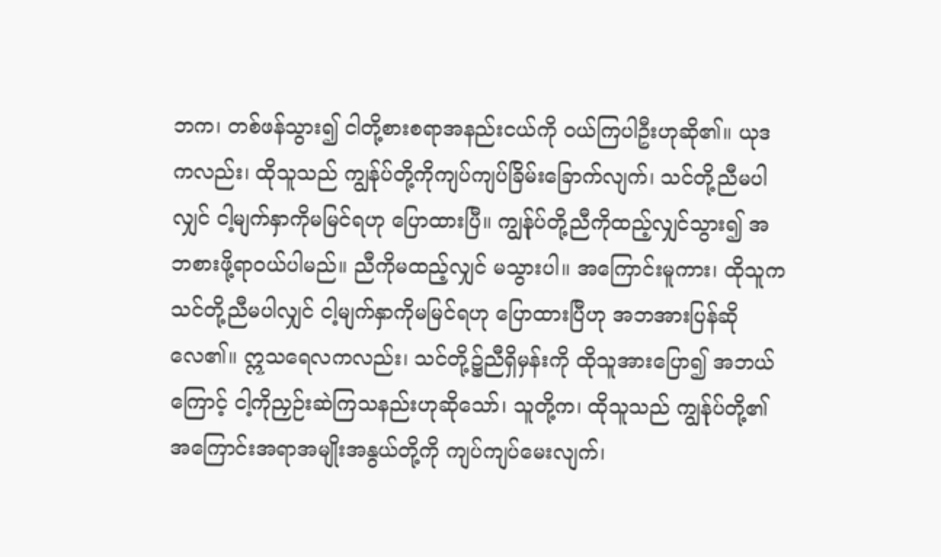ဘက၊ တစ်ဖန်သွား၍ ငါတို့စားစရာအနည်းငယ်ကို ဝယ်ကြပါဦးဟုဆို၏။ ယုဒကလည်း၊ ထိုသူသည် ကျွန်ုပ်တို့ကိုကျပ်ကျပ်ခြိမ်းခြောက်လျက်၊ သင်တို့ညီမပါလျှင် ငါ့မျက်နှာကိုမမြင်ရဟု ပြောထားပြီ။ ကျွန်ုပ်တို့ညီကိုထည့်လျှင်သွား၍ အဘစားဖို့ရာဝယ်ပါမည်။ ညီကိုမထည့်လျှင် မသွားပါ။ အကြောင်းမူကား၊ ထိုသူကသင်တို့ညီမပါလျှင် ငါ့မျက်နှာကိုမမြင်ရဟု ပြောထားပြီဟု အဘအားပြန်ဆိုလေ၏။ ဣသရေလကလည်း၊ သင်တို့၌ညီရှိမှန်းကို ထိုသူအားပြော၍ အဘယ်ကြောင့် ငါ့ကိုညှဉ်းဆဲကြသနည်းဟုဆိုသော်၊ သူတို့က၊ ထိုသူသည် ကျွန်ုပ်တို့၏အကြောင်းအရာအမျိုးအနွယ်တို့ကို ကျပ်ကျပ်မေးလျက်၊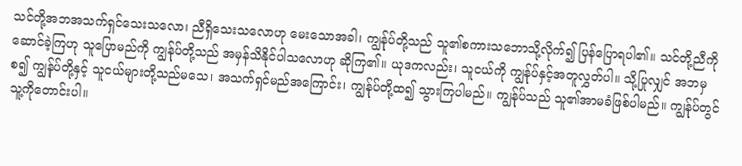သင်တို့အဘအသက်ရှင်သေးသလော၊ ညီရှိသေးသလောဟု မေးသောအခါ၊ ကျွန်ုပ်တို့သည် သူ၏စကားသဘောသို့လိုက်၍ ပြန်ပြောရပါ၏။ သင်တို့ညီကိုဆောင်ခဲ့ကြဟု သူပြောမည်ကို ကျွန်ုပ်တို့သည် အမှန်သိနိုင်ပါသလောဟု ဆိုကြ၏။ ယုဒကလည်း၊ သူငယ်ကို ကျွန်ုပ်နှင့်အတူလွှတ်ပါ။ သို့ပြုလျှင် အဘမှစ၍ ကျွန်ုပ်တို့နှင့် သူငယ်များတို့သည်မသေ၊ အသက်ရှင်မည်အကြောင်း၊ ကျွန်ုပ်တို့ထ၍ သွားကြပါမည်။ ကျွန်ုပ်သည် သူ၏အာမခံဖြစ်ပါမည်။ ကျွန်ုပ်တွင် သူ့ကိုတောင်းပါ။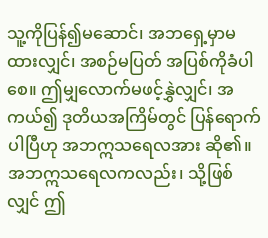သူ့ကိုပြန်၍မဆောင်၊ အဘရှေ့မှာမထားလျှင်၊ အစဉ်မပြတ် အပြစ်ကိုခံပါစေ။ ဤမျှလောက်မဖင့်နွှဲလျှင်၊ အကယ်၍ ဒုတိယအကြိမ်တွင် ပြန်ရောက်ပါပြီဟု အဘဣသရေလအား ဆို၏။ အဘဣသရေလကလည်း၊ သို့ဖြစ်လျှင် ဤ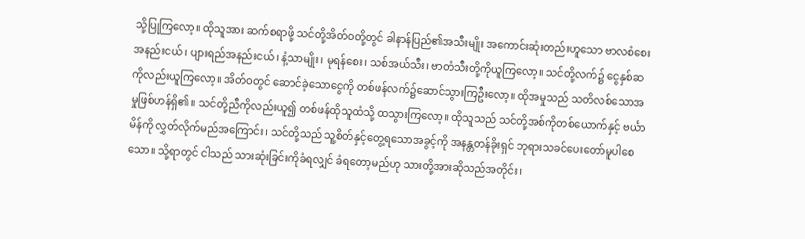သို့ပြုကြလော့။ ထိုသူအား ဆက်စရာဖို့ သင်တို့အိတ်ဝတို့တွင် ခါနာန်ပြည်၏အသီးမျိုး အကောင်းဆုံးတည်းဟူသော ဗာလစံစေးအနည်းငယ်၊ ပျားရည်အနည်းငယ်၊ နံ့သာမျိုး၊ မုရန်စေး၊ သစ်အယ်သီး၊ ဗာတံသီးတို့ကိုယူကြလော့။ သင်တို့လက်၌ ငွေနှစ်ဆကိုလည်းယူကြလော့။ အိတ်ဝတွင် ဆောင်ခဲ့သောငွေကို တစ်ဖန်လက်၌ဆောင်သွားကြဦးလော့။ ထိုအမှုသည် သတိလစ်သောအမှုဖြစ်ဟန်ရှိ၏။ သင်တို့ညီကိုလည်းယူ၍ တစ်ဖန်ထိုသူထံသို့ ထသွားကြလော့။ ထိုသူသည် သင်တို့အစ်ကိုတစ်ယောက်နှင့် ဗင်္ယာမိန်ကို လွှတ်လိုက်မည်အကြောင်း၊ သင်တို့သည် သူ့စိတ်နှင့်တွေ့ရသောအခွင့်ကို အနန္တတန်ခိုးရှင် ဘုရားသခင်ပေးတော်မူပါစေသော။ သို့ရာတွင် ငါသည် သားဆုံးခြင်းကိုခံရလျှင် ခံရတော့မည်ဟု သားတို့အားဆိုသည်အတိုင်း၊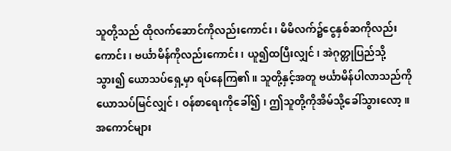သူတို့သည် ထိုလက်ဆောင်ကိုလည်းကောင်း၊ မိမိလက်၌ငွေနှစ်ဆကိုလည်းကောင်း၊ ဗင်္ယာမိန်ကိုလည်းကောင်း၊ ယူ၍ထပြီးလျှင်၊ အဲဂုတ္တုပြည်သို့သွား၍ ယောသပ်ရှေ့မှာ ရပ်နေကြ၏။ သူတို့နှင့်အတူ ဗင်္ယာမိန်ပါလာသည်ကို ယောသပ်မြင်လျှင်၊ ဝန်စာရေးကိုခေါ်၍၊ ဤသူတို့ကိုအိမ်သို့ခေါ်သွားလော့။ အကောင်များ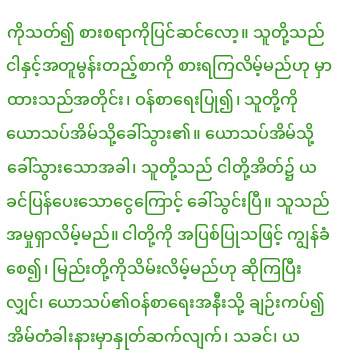ကိုသတ်၍ စားစရာကိုပြင်ဆင်လော့။ သူတို့သည် ငါနှင့်အတူမွန်းတည့်စာကို စားရကြလိမ့်မည်ဟု မှာထားသည်အတိုင်း၊ ဝန်စာရေးပြု၍၊ သူတို့ကို ယောသပ်အိမ်သို့ခေါ်သွား၏။ ယောသပ်အိမ်သို့ ခေါ်သွားသောအခါ၊ သူတို့သည် ငါတို့အိတ်၌ ယခင်ပြန်ပေးသောငွေကြောင့် ခေါ်သွင်းပြီ။ သူသည်အမှုရှာလိမ့်မည်။ ငါတို့ကို အပြစ်ပြုသဖြင့် ကျွန်ခံစေ၍၊ မြည်းတို့ကိုသိမ်းလိမ့်မည်ဟု ဆိုကြပြီးလျှင်၊ ယောသပ်၏ဝန်စာရေးအနီးသို့ ချဉ်းကပ်၍ အိမ်တံခါးနားမှာနှုတ်ဆက်လျက်၊ သခင်၊ ယ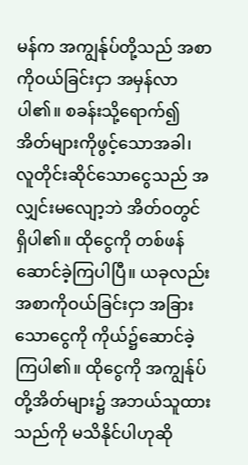မန်က အကျွန်ုပ်တို့သည် အစာကိုဝယ်ခြင်းငှာ အမှန်လာပါ၏။ စခန်းသို့ရောက်၍ အိတ်များကိုဖွင့်သောအခါ၊ လူတိုင်းဆိုင်သောငွေသည် အလျှင်းမလျော့ဘဲ အိတ်ဝတွင် ရှိပါ၏။ ထိုငွေကို တစ်ဖန်ဆောင်ခဲ့ကြပါပြီ။ ယခုလည်းအစာကိုဝယ်ခြင်းငှာ အခြားသောငွေကို ကိုယ်၌ဆောင်ခဲ့ကြပါ၏။ ထိုငွေကို အကျွန်ုပ်တို့အိတ်များ၌ အဘယ်သူထားသည်ကို မသိနိုင်ပါဟုဆို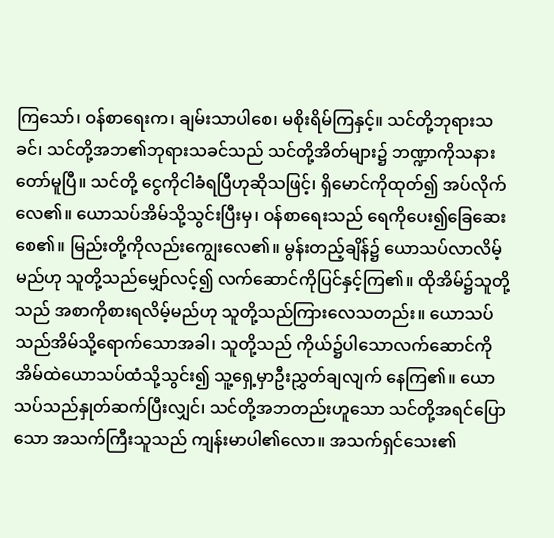ကြသော်၊ ဝန်စာရေးက၊ ချမ်းသာပါစေ၊ မစိုးရိမ်ကြနှင့်။ သင်တို့ဘုရားသခင်၊ သင်တို့အဘ၏ဘုရားသခင်သည် သင်တို့အိတ်များ၌ ဘဏ္ဍာကိုသနားတော်မူပြီ။ သင်တို့ ငွေကိုငါခံရပြီဟုဆိုသဖြင့်၊ ရှိမောင်ကိုထုတ်၍ အပ်လိုက်လေ၏။ ယောသပ်အိမ်သို့သွင်းပြီးမှ၊ ဝန်စာရေးသည် ရေကိုပေး၍ခြေဆေးစေ၏။ မြည်းတို့ကိုလည်းကျွေးလေ၏။ မွန်းတည့်ချိန်၌ ယောသပ်လာလိမ့်မည်ဟု သူတို့သည်မျှော်လင့်၍ လက်ဆောင်ကိုပြင်နှင့်ကြ၏။ ထိုအိမ်၌သူတို့သည် အစာကိုစားရလိမ့်မည်ဟု သူတို့သည်ကြားလေသတည်း။ ယောသပ်သည်အိမ်သို့ရောက်သောအခါ၊ သူတို့သည် ကိုယ်၌ပါသောလက်ဆောင်ကို အိမ်ထဲယောသပ်ထံသို့သွင်း၍ သူ့ရှေ့မှာဦးညွှတ်ချလျက် နေကြ၏။ ယောသပ်သည်နှုတ်ဆက်ပြီးလျှင်၊ သင်တို့အဘတည်းဟူသော သင်တို့အရင်ပြောသော အသက်ကြီးသူသည် ကျန်းမာပါ၏လော။ အသက်ရှင်သေး၏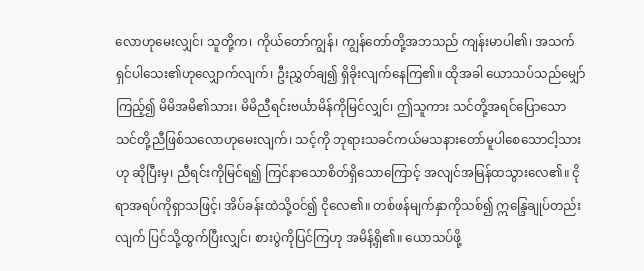လောဟုမေးလျှင်၊ သူတို့က၊ ကိုယ်တော်ကျွန်၊ ကျွန်တော်တို့အဘသည် ကျန်းမာပါ၏၊ အသက်ရှင်ပါသေး၏ဟုလျှောက်လျက်၊ ဦးညွှတ်ချ၍ ရှိခိုးလျက်နေကြ၏။ ထိုအခါ ယောသပ်သည်မျှော်ကြည့်၍ မိမိအမိ၏သား၊ မိမိညီရင်းဗင်္ယာမိန်ကိုမြင်လျှင်၊ ဤသူကား သင်တို့အရင်ပြောသော သင်တို့ညီဖြစ်သလောဟုမေးလျက်၊ သင့်ကို ဘုရားသခင်ကယ်မသနားတော်မူပါစေသောငါ့သားဟု ဆိုပြီးမှ၊ ညီရင်းကိုမြင်ရ၍ ကြင်နာသောစိတ်ရှိသောကြောင့် အလျင်အမြန်ထသွားလေ၏။ ငိုရာအရပ်ကိုရှာသဖြင့်၊ အိပ်ခန်းထဲသို့ဝင်၍ ငိုလေ၏။ တစ်ဖန်မျက်နှာကိုသစ်၍ ဣန္ဒြေချုပ်တည်းလျက် ပြင်သို့ထွက်ပြီးလျှင်၊ စားပွဲကိုပြင်ကြဟု အမိန့်ရှိ၏။ ယောသပ်ဖို့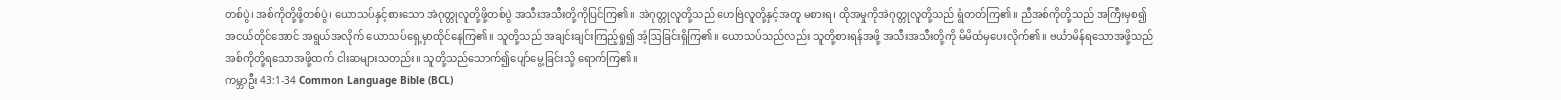တစ်ပွဲ၊ အစ်ကိုတို့ဖို့တစ်ပွဲ၊ ယောသပ်နှင့်စားသော အဲဂုတ္တုလူတို့ဖို့တစ်ပွဲ အသီးအသီးတို့ကိုပြင်ကြ၏။ အဲဂုတ္တုလူတို့သည် ဟေဗြဲလူတို့နှင့်အတူ မစားရ၊ ထိုအမှုကိုအဲဂုတ္တုလူတို့သည် ရွံတတ်ကြ၏။ ညီအစ်ကိုတို့သည် အကြီးမှစ၍အငယ်တိုင်အောင် အရွယ်အလိုက် ယောသပ်ရှေ့မှာထိုင်နေကြ၏။ သူတို့သည် အချင်းချင်းကြည့်ရှု၍ အံ့ဩခြင်းရှိကြ၏။ ယောသပ်သည်လည်း သူတို့စားရန်အဖို့ အသီးအသီးတို့ကို မိမိထံမှပေးလိုက်၏။ ဗင်္ယာမိန်ရသောအဖို့သည် အစ်ကိုတို့ရသောအဖို့ထက် ငါးဆများသတည်း။ သူတို့သည်သောက်၍ပျော်မွေ့ခြင်းသို့ ရောက်ကြ၏။
ကမ္ဘာဦး 43:1-34 Common Language Bible (BCL)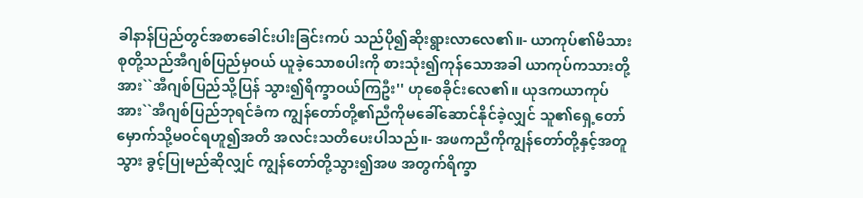ခါနာန်ပြည်တွင်အစာခေါင်းပါးခြင်းကပ် သည်ပို၍ဆိုးရွားလာလေ၏။- ယာကုပ်၏မိသားစုတို့သည်အီဂျစ်ပြည်မှဝယ် ယူခဲ့သောစပါးကို စားသုံး၍ကုန်သောအခါ ယာကုပ်ကသားတို့အား``အီဂျစ်ပြည်သို့ပြန် သွား၍ရိက္ခာဝယ်ကြဦး'' ဟုစေခိုင်းလေ၏။ ယုဒကယာကုပ်အား``အီဂျစ်ပြည်ဘုရင်ခံက ကျွန်တော်တို့၏ညီကိုမခေါ်ဆောင်နိုင်ခဲ့လျှင် သူ၏ရှေ့တော်မှောက်သို့မဝင်ရဟူ၍အတိ အလင်းသတိပေးပါသည်။- အဖကညီကိုကျွန်တော်တို့နှင့်အတူသွား ခွင့်ပြုမည်ဆိုလျှင် ကျွန်တော်တို့သွား၍အဖ အတွက်ရိက္ခာ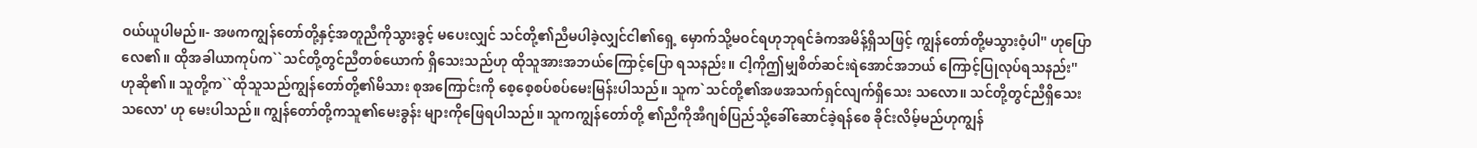ဝယ်ယူပါမည်။- အဖကကျွန်တော်တို့နှင့်အတူညီကိုသွားခွင့် မပေးလျှင် သင်တို့၏ညီမပါခဲ့လျှင်ငါ၏ရှေ့ မှောက်သို့မဝင်ရဟုဘုရင်ခံကအမိန့်ရှိသဖြင့် ကျွန်တော်တို့မသွားဝံ့ပါ'' ဟုပြောလေ၏။ ထိုအခါယာကုပ်က``သင်တို့တွင်ညီတစ်ယောက် ရှိသေးသည်ဟု ထိုသူအားအဘယ်ကြောင့်ပြော ရသနည်း။ ငါ့ကိုဤမျှစိတ်ဆင်းရဲအောင်အဘယ် ကြောင့်ပြုလုပ်ရသနည်း'' ဟုဆို၏။ သူတို့က``ထိုသူသည်ကျွန်တော်တို့၏မိသား စုအကြောင်းကို စေ့စေ့စပ်စပ်မေးမြန်းပါသည်။ သူက`သင်တို့၏အဖအသက်ရှင်လျက်ရှိသေး သလော။ သင်တို့တွင်ညီရှိသေးသလော' ဟု မေးပါသည်။ ကျွန်တော်တို့ကသူ၏မေးခွန်း များကိုဖြေရပါသည်။ သူကကျွန်တော်တို့ ၏ညီကိုအီဂျစ်ပြည်သို့ခေါ်ဆောင်ခဲ့ရန်စေ ခိုင်းလိမ့်မည်ဟုကျွန်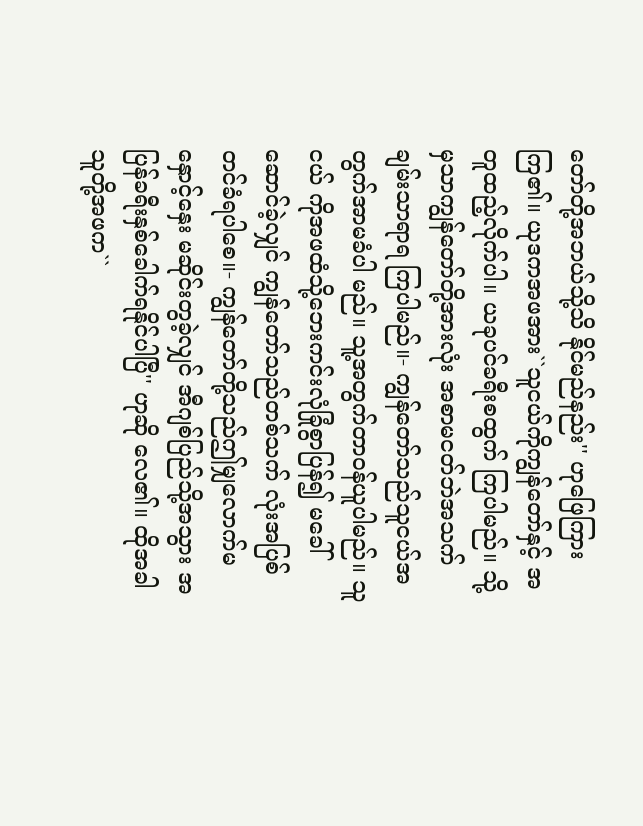တော်တို့အဘယ်သို့သိ နိုင်မည်နည်း'' ဟုဖြေကြားကြ၏။ ယုဒကအဖအား``သူငယ်ကိုကျွန်တော်နှင့် အတူထည့်လိုက်ပါ။ ယခုပင်ခရီးစထွက် ကြပါမည်။ သို့မှသာကျွန်တော်တို့အားလုံး အစာမငတ်ဘဲအသက်ချမ်းသာရာရ ကြပါမည်။- ကျွန်တော်သည်သူငယ်အတွက်အာမခံပါ မည်။ သူ့အတွက်တာဝန်ယူပါမည်။ သူငယ် ကိုအဖထံသို့ဘေးကင်းလုံခြုံစွာပြန်၍ မခေါ်ဆောင်ခဲ့လျှင် ကျွန်တော်သည်တစ်သက် လုံးအပြစ်တင်ခံရပါစေ။- ကျွန်တော်တို့သည်ဤမျှလောက်မနှောင့်နှေး မဆိုင်းတွခဲ့လျှင် အီဂျစ်ပြည်သို့အသွား အပြန်ခရီးနှစ်ခေါက်ရနိုင်ပါပြီ'' ဟုဆို လေ၏။ ထိုအခါသူတို့အဖက``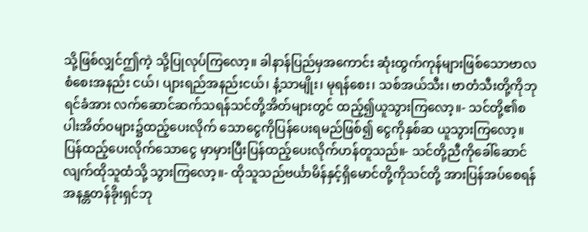သို့ဖြစ်လျှင်ဤကဲ့ သို့ပြုလုပ်ကြလော့။ ခါနာန်ပြည်မှအကောင်း ဆုံးထွက်ကုန်များဖြစ်သောဗာလစံစေးအနည်း ငယ်၊ ပျားရည်အနည်းငယ်၊ နံ့သာမျိုး၊ မုရန်စေး၊ သစ်အယ်သီး၊ ဗာတံသီးတို့ကိုဘုရင်ခံအား လက်ဆောင်ဆက်သရန်သင်တို့အိတ်များတွင် ထည့်၍ယူသွားကြလော့။- သင်တို့၏စပါးအိတ်ဝများ၌ထည့်ပေးလိုက် သောငွေကိုပြန်ပေးရမည်ဖြစ်၍ ငွေကိုနှစ်ဆ ယူသွားကြလော့။ ပြန်ထည့်ပေးလိုက်သောငွေ မှာမှားပြီးပြန်ထည့်ပေးလိုက်ဟန်တူသည်။- သင်တို့ညီကိုခေါ်ဆောင်လျက်ထိုသူထံသို့ သွားကြလော့။- ထိုသူသည်ဗင်္ယာမိန်နှင့်ရှိမောင်တို့ကိုသင်တို့ အားပြန်အပ်စေရန် အနန္တတန်ခိုးရှင်ဘု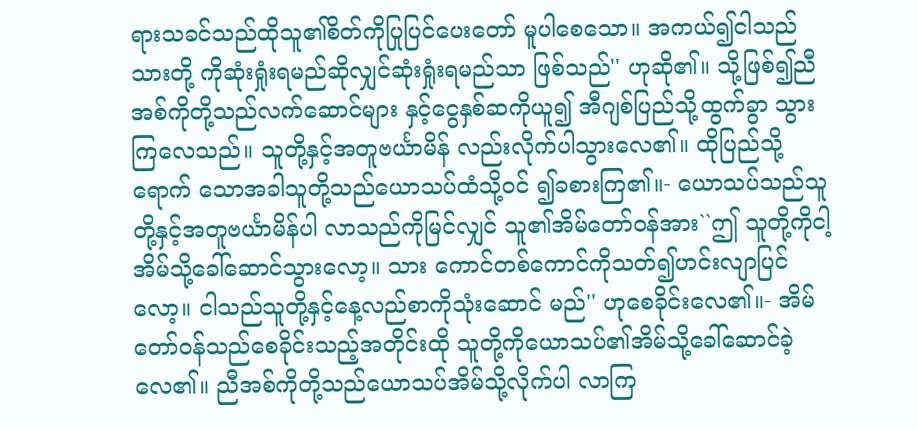ရားသခင်သည်ထိုသူ၏စိတ်ကိုပြုပြင်ပေးတော် မူပါစေသော။ အကယ်၍ငါသည်သားတို့ ကိုဆုံးရှုံးရမည်ဆိုလျှင်ဆုံးရှုံးရမည်သာ ဖြစ်သည်'' ဟုဆို၏။ သို့ဖြစ်၍ညီအစ်ကိုတို့သည်လက်ဆောင်များ နှင့်ငွေနှစ်ဆကိုယူ၍ အီဂျစ်ပြည်သို့ထွက်ခွာ သွားကြလေသည်။ သူတို့နှင့်အတူဗင်္ယာမိန် လည်းလိုက်ပါသွားလေ၏။ ထိုပြည်သို့ရောက် သောအခါသူတို့သည်ယောသပ်ထံသို့ဝင် ၍ခစားကြ၏။- ယောသပ်သည်သူတို့နှင့်အတူဗင်္ယာမိန်ပါ လာသည်ကိုမြင်လျှင် သူ၏အိမ်တော်ဝန်အား``ဤ သူတို့ကိုငါ့အိမ်သို့ခေါ်ဆောင်သွားလော့။ သား ကောင်တစ်ကောင်ကိုသတ်၍ဟင်းလျာပြင်လော့။ ငါသည်သူတို့နှင့်နေ့လည်စာကိုသုံးဆောင် မည်'' ဟုစေခိုင်းလေ၏။- အိမ်တော်ဝန်သည်စေခိုင်းသည့်အတိုင်းထို သူတို့ကိုယောသပ်၏အိမ်သို့ခေါ်ဆောင်ခဲ့ လေ၏။ ညီအစ်ကိုတို့သည်ယောသပ်အိမ်သို့လိုက်ပါ လာကြ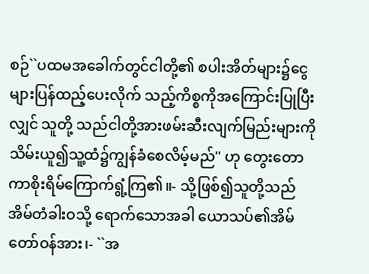စဉ်``ပထမအခေါက်တွင်ငါတို့၏ စပါးအိတ်များ၌ငွေများပြန်ထည့်ပေးလိုက် သည့်ကိစ္စကိုအကြောင်းပြုပြီးလျှင် သူတို့ သည်ငါတို့အားဖမ်းဆီးလျက်မြည်းများကို သိမ်းယူ၍သူ့ထံ၌ကျွန်ခံစေလိမ့်မည်'' ဟု တွေးတောကာစိုးရိမ်ကြောက်ရွံ့ကြ၏။- သို့ဖြစ်၍သူတို့သည်အိမ်တံခါးဝသို့ ရောက်သောအခါ ယောသပ်၏အိမ်တော်ဝန်အား၊- ``အ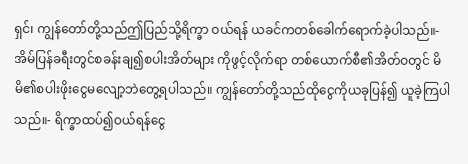ရှင်၊ ကျွန်တော်တို့သည်ဤပြည်သို့ရိက္ခာ ဝယ်ရန် ယခင်ကတစ်ခေါက်ရောက်ခဲ့ပါသည်။- အိမ်ပြန်ခရီးတွင်စခန်းချ၍စပါးအိတ်များ ကိုဖွင့်လိုက်ရာ တစ်ယောက်စီ၏အိတ်ဝတွင် မိမိ၏စပါးဖိုးငွေမလျော့ဘဲတွေ့ရပါသည်။ ကျွန်တော်တို့သည်ထိုငွေကိုယခုပြန်၍ ယူခဲ့ကြပါသည်။- ရိက္ခာထပ်၍ဝယ်ရန်ငွေ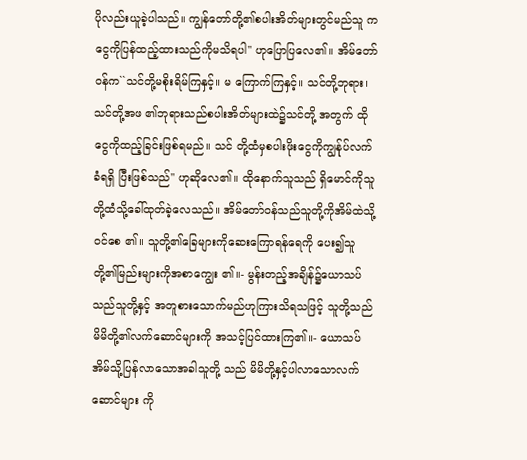ပိုလည်းယူခဲ့ပါသည်။ ကျွန်တော်တို့၏စပါးအိတ်များတွင်မည်သူ ကငွေကိုပြန်ထည့်ထားသည်ကိုမသိရပါ'' ဟုပြောပြလေ၏။ အိမ်တော်ဝန်က``သင်တို့မစိုးရိမ်ကြနှင့်။ မ ကြောက်ကြနှင့်။ သင်တို့ဘုရား၊ သင်တို့အဖ ၏ဘုရားသည်စပါးအိတ်များထဲ၌သင်တို့ အတွက် ထိုငွေကိုထည့်ခြင်းဖြစ်ရမည်။ သင် တို့ထံမှစပါးဖိုးငွေကိုကျွန်ုပ်လက်ခံရရှိ ပြီးဖြစ်သည်'' ဟုဆိုလေ၏။ ထိုနောက်သူသည် ရှိမောင်ကိုသူတို့ထံသို့ခေါ်ထုတ်ခဲ့လေသည်။ အိမ်တော်ဝန်သည်သူတို့ကိုအိမ်ထဲသို့ဝင်စေ ၏။ သူတို့၏ခြေများကိုဆေးကြောရန်ရေကို ပေး၍သူတို့၏မြည်းများကိုအစာကျွေး ၏။- မွန်းတည့်အချိန်၌ယောသပ်သည်သူတို့နှင့် အတူစားသောက်မည်ဟုကြားသိရသဖြင့် သူတို့သည်မိမိတို့၏လက်ဆောင်များကို အသင့်ပြင်ထားကြ၏။- ယောသပ်အိမ်သို့ပြန်လာသောအခါသူတို့ သည် မိမိတို့နှင့်ပါလာသောလက်ဆောင်များ ကို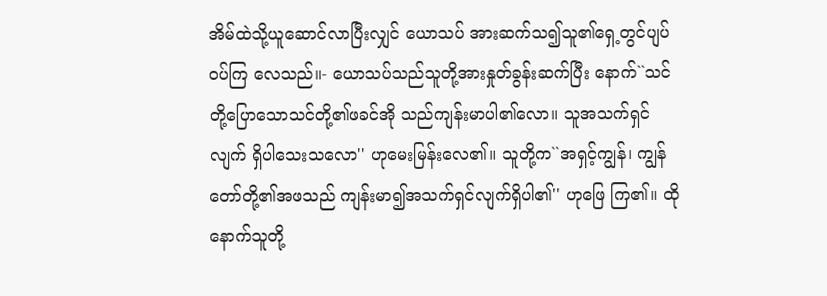အိမ်ထဲသို့ယူဆောင်လာပြီးလျှင် ယောသပ် အားဆက်သ၍သူ၏ရှေ့တွင်ပျပ်ဝပ်ကြ လေသည်။- ယောသပ်သည်သူတို့အားနှုတ်ခွန်းဆက်ပြီး နောက်``သင်တို့ပြောသောသင်တို့၏ဖခင်အို သည်ကျန်းမာပါ၏လော။ သူအသက်ရှင်လျက် ရှိပါသေးသလော'' ဟုမေးမြန်းလေ၏။ သူတို့က``အရှင့်ကျွန်၊ ကျွန်တော်တို့၏အဖသည် ကျန်းမာ၍အသက်ရှင်လျက်ရှိပါ၏'' ဟုဖြေ ကြ၏။ ထိုနောက်သူတို့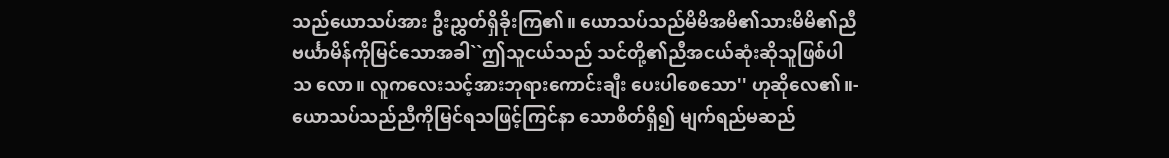သည်ယောသပ်အား ဦးညွှတ်ရှိခိုးကြ၏။ ယောသပ်သည်မိမိအမိ၏သားမိမိ၏ညီ ဗင်္ယာမိန်ကိုမြင်သောအခါ``ဤသူငယ်သည် သင်တို့၏ညီအငယ်ဆုံးဆိုသူဖြစ်ပါသ လော။ လူကလေးသင့်အားဘုရားကောင်းချီး ပေးပါစေသော'' ဟုဆိုလေ၏။- ယောသပ်သည်ညီကိုမြင်ရသဖြင့်ကြင်နာ သောစိတ်ရှိ၍ မျက်ရည်မဆည်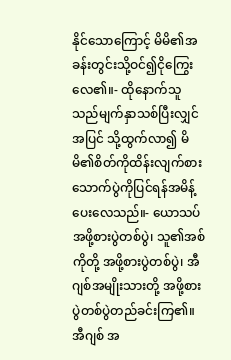နိုင်သောကြောင့် မိမိ၏အခန်းတွင်းသို့ဝင်၍ငိုကြွေးလေ၏။- ထိုနောက်သူသည်မျက်နှာသစ်ပြီးလျှင်အပြင် သို့ထွက်လာ၍ မိမိ၏စိတ်ကိုထိန်းလျက်စား သောက်ပွဲကိုပြင်ရန်အမိန့်ပေးလေသည်။- ယောသပ်အဖို့စားပွဲတစ်ပွဲ၊ သူ၏အစ်ကိုတို့ အဖို့စားပွဲတစ်ပွဲ၊ အီဂျစ်အမျိုးသားတို့ အဖို့စားပွဲတစ်ပွဲတည်ခင်းကြ၏။ အီဂျစ် အ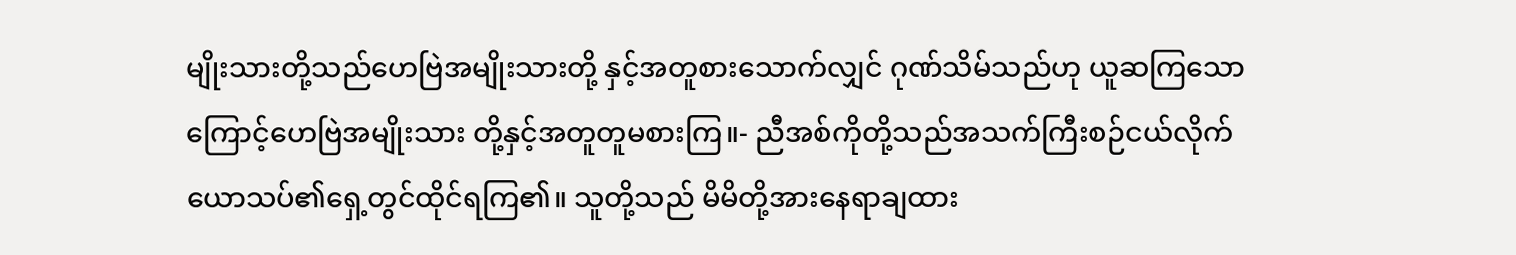မျိုးသားတို့သည်ဟေဗြဲအမျိုးသားတို့ နှင့်အတူစားသောက်လျှင် ဂုဏ်သိမ်သည်ဟု ယူဆကြသောကြောင့်ဟေဗြဲအမျိုးသား တို့နှင့်အတူတူမစားကြ။- ညီအစ်ကိုတို့သည်အသက်ကြီးစဉ်ငယ်လိုက် ယောသပ်၏ရှေ့တွင်ထိုင်ရကြ၏။ သူတို့သည် မိမိတို့အားနေရာချထား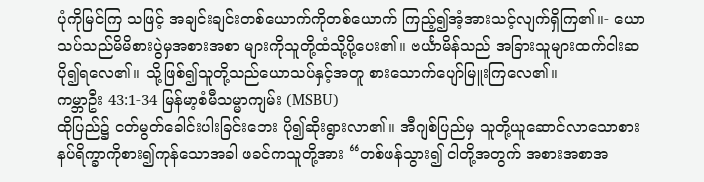ပုံကိုမြင်ကြ သဖြင့် အချင်းချင်းတစ်ယောက်ကိုတစ်ယောက် ကြည့်၍အံ့အားသင့်လျက်ရှိကြ၏။- ယောသပ်သည်မိမိစားပွဲမှအစားအစာ များကိုသူတို့ထံသို့ပို့ပေး၏။ ဗင်္ယာမိန်သည် အခြားသူများထက်ငါးဆပို၍ရလေ၏။ သို့ဖြစ်၍သူတို့သည်ယောသပ်နှင့်အတူ စားသောက်ပျော်မြူးကြလေ၏။
ကမ္ဘာဦး 43:1-34 မြန်မာ့စံမီသမ္မာကျမ်း (MSBU)
ထိုပြည်၌ ငတ်မွတ်ခေါင်းပါးခြင်းဘေး ပို၍ဆိုးရွားလာ၏။ အီဂျစ်ပြည်မှ သူတို့ယူဆောင်လာသောစားနပ်ရိက္ခာကိုစား၍ကုန်သောအခါ ဖခင်ကသူတို့အား “တစ်ဖန်သွား၍ ငါတို့အတွက် အစားအစာအ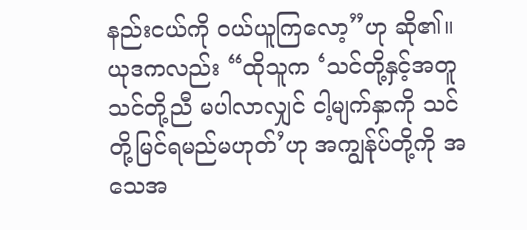နည်းငယ်ကို ဝယ်ယူကြလော့”ဟု ဆို၏။ ယုဒကလည်း “ထိုသူက ‘သင်တို့နှင့်အတူ သင်တို့ညီ မပါလာလျှင် ငါ့မျက်နှာကို သင်တို့မြင်ရမည်မဟုတ်’ဟု အကျွန်ုပ်တို့ကို အသေအ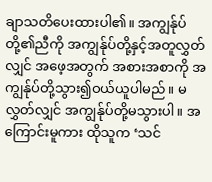ချာသတိပေးထားပါ၏။ အကျွန်ုပ်တို့၏ညီကို အကျွန်ုပ်တို့နှင့်အတူလွှတ်လျှင် အဖေ့အတွက် အစားအစာကို အကျွန်ုပ်တို့သွား၍ဝယ်ယူပါမည်။ မလွှတ်လျှင် အကျွန်ုပ်တို့မသွားပါ။ အကြောင်းမူကား ထိုသူက ‘သင်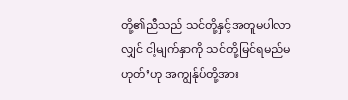တို့၏ညီသည် သင်တို့နှင့်အတူမပါလာလျှင် ငါ့မျက်နှာကို သင်တို့မြင်ရမည်မဟုတ်’ဟု အကျွန်ုပ်တို့အား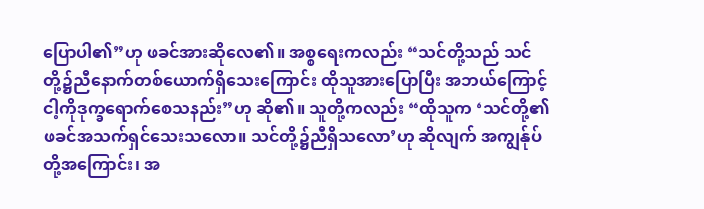ပြောပါ၏”ဟု ဖခင်အားဆိုလေ၏။ အစ္စရေးကလည်း “သင်တို့သည် သင်တို့၌ညီနောက်တစ်ယောက်ရှိသေးကြောင်း ထိုသူအားပြောပြီး အဘယ်ကြောင့် ငါ့ကိုဒုက္ခရောက်စေသနည်း”ဟု ဆို၏။ သူတို့ကလည်း “ထိုသူက ‘သင်တို့၏ဖခင်အသက်ရှင်သေးသလော။ သင်တို့၌ညီရှိသလော’ဟု ဆိုလျက် အကျွန်ုပ်တို့အကြောင်း၊ အ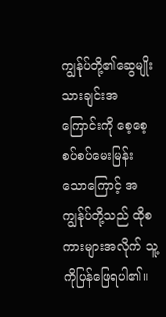ကျွန်ုပ်တို့၏ဆွေမျိုးသားချင်းအကြောင်းကို စေ့စေ့စပ်စပ်မေးမြန်းသောကြောင့် အကျွန်ုပ်တို့သည် ထိုစကားများအလိုက် သူ့ကိုပြန်ဖြေရပါ၏။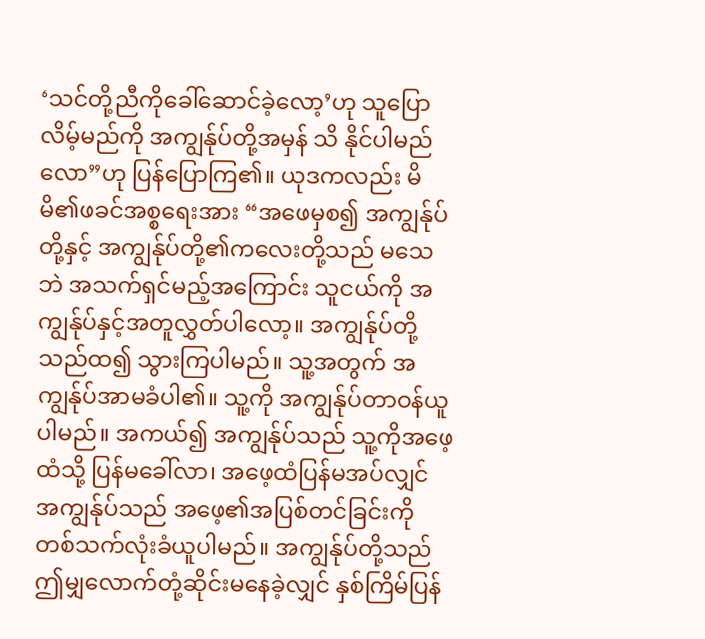‘သင်တို့ညီကိုခေါ်ဆောင်ခဲ့လော့’ဟု သူပြောလိမ့်မည်ကို အကျွန်ုပ်တို့အမှန် သိ နိုင်ပါမည်လော”ဟု ပြန်ပြောကြ၏။ ယုဒကလည်း မိမိ၏ဖခင်အစ္စရေးအား “အဖေမှစ၍ အကျွန်ုပ်တို့နှင့် အကျွန်ုပ်တို့၏ကလေးတို့သည် မသေဘဲ အသက်ရှင်မည့်အကြောင်း သူငယ်ကို အကျွန်ုပ်နှင့်အတူလွှတ်ပါလော့။ အကျွန်ုပ်တို့သည်ထ၍ သွားကြပါမည်။ သူ့အတွက် အကျွန်ုပ်အာမခံပါ၏။ သူ့ကို အကျွန်ုပ်တာဝန်ယူပါမည်။ အကယ်၍ အကျွန်ုပ်သည် သူ့ကိုအဖေ့ထံသို့ ပြန်မခေါ်လာ၊ အဖေ့ထံပြန်မအပ်လျှင် အကျွန်ုပ်သည် အဖေ့၏အပြစ်တင်ခြင်းကို တစ်သက်လုံးခံယူပါမည်။ အကျွန်ုပ်တို့သည် ဤမျှလောက်တုံ့ဆိုင်းမနေခဲ့လျှင် နှစ်ကြိမ်ပြန်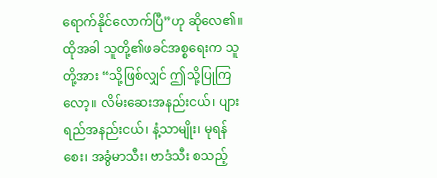ရောက်နိုင်လောက်ပြီ”ဟု ဆိုလေ၏။ ထိုအခါ သူတို့၏ဖခင်အစ္စရေးက သူတို့အား “သို့ဖြစ်လျှင် ဤသို့ပြုကြလော့။ လိမ်းဆေးအနည်းငယ်၊ ပျားရည်အနည်းငယ်၊ နံ့သာမျိုး၊ မုရန်စေး၊ အခွံမာသီး၊ ဗာဒံသီး စသည့်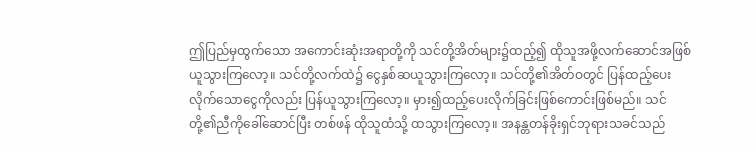ဤပြည်မှထွက်သော အကောင်းဆုံးအရာတို့ကို သင်တို့အိတ်များ၌ထည့်၍ ထိုသူအဖို့လက်ဆောင်အဖြစ်ယူသွားကြလော့။ သင်တို့လက်ထဲ၌ ငွေနှစ်ဆယူသွားကြလော့။ သင်တို့၏အိတ်ဝတွင် ပြန်ထည့်ပေးလိုက်သောငွေကိုလည်း ပြန်ယူသွားကြလော့။ မှား၍ထည့်ပေးလိုက်ခြင်းဖြစ်ကောင်းဖြစ်မည်။ သင်တို့၏ညီကိုခေါ်ဆောင်ပြီး တစ်ဖန် ထိုသူထံသို့ ထသွားကြလော့။ အနန္တတန်ခိုးရှင်ဘုရားသခင်သည်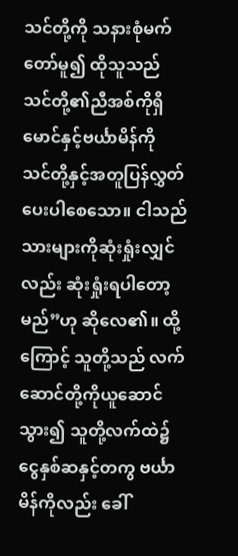သင်တို့ကို သနားစုံမက်တော်မူ၍ ထိုသူသည် သင်တို့၏ညီအစ်ကိုရှိမောင်နှင့်ဗင်္ယာမိန်ကို သင်တို့နှင့်အတူပြန်လွှတ်ပေးပါစေသော။ ငါသည် သားများကိုဆုံးရှုံးလျှင်လည်း ဆုံးရှုံးရပါတော့မည်”ဟု ဆိုလေ၏။ ထို့ကြောင့် သူတို့သည် လက်ဆောင်တို့ကိုယူဆောင်သွား၍ သူတို့လက်ထဲ၌ ငွေနှစ်ဆနှင့်တကွ ဗင်္ယာမိန်ကိုလည်း ခေါ်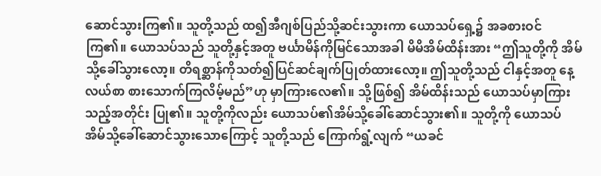ဆောင်သွားကြ၏။ သူတို့သည် ထ၍အီဂျစ်ပြည်သို့ဆင်းသွားကာ ယောသပ်ရှေ့၌ အခစားဝင်ကြ၏။ ယောသပ်သည် သူတို့နှင့်အတူ ဗင်္ယာမိန်ကိုမြင်သောအခါ မိမိအိမ်ထိန်းအား “ဤသူတို့ကို အိမ်သို့ခေါ်သွားလော့။ တိရစ္ဆာန်ကိုသတ်၍ပြင်ဆင်ချက်ပြုတ်ထားလော့။ ဤသူတို့သည် ငါနှင့်အတူ နေ့လယ်စာ စားသောက်ကြလိမ့်မည်”ဟု မှာကြားလေ၏။ သို့ဖြစ်၍ အိမ်ထိန်းသည် ယောသပ်မှာကြားသည့်အတိုင်း ပြု၏။ သူတို့ကိုလည်း ယောသပ်၏အိမ်သို့ခေါ်ဆောင်သွား၏။ သူတို့ကို ယောသပ်အိမ်သို့ခေါ်ဆောင်သွားသောကြောင့် သူတို့သည် ကြောက်ရွံ့လျက် “ယခင်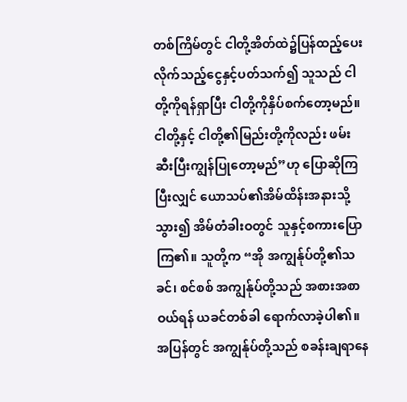တစ်ကြိမ်တွင် ငါတို့အိတ်ထဲ၌ပြန်ထည့်ပေးလိုက်သည့်ငွေနှင့်ပတ်သက်၍ သူသည် ငါတို့ကိုရန်ရှာပြီး ငါတို့ကိုနှိပ်စက်တော့မည်။ ငါတို့နှင့် ငါတို့၏မြည်းတို့ကိုလည်း ဖမ်းဆီးပြီးကျွန်ပြုတော့မည်”ဟု ပြောဆိုကြပြီးလျှင် ယောသပ်၏အိမ်ထိန်းအနားသို့သွား၍ အိမ်တံခါးဝတွင် သူနှင့်စကားပြောကြ၏။ သူတို့က “အို အကျွန်ုပ်တို့၏သခင်၊ စင်စစ် အကျွန်ုပ်တို့သည် အစားအစာဝယ်ရန် ယခင်တစ်ခါ ရောက်လာခဲ့ပါ၏။ အပြန်တွင် အကျွန်ုပ်တို့သည် စခန်းချရာနေ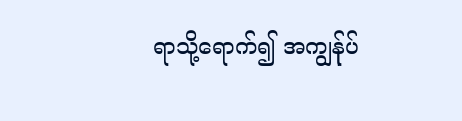ရာသို့ရောက်၍ အကျွန်ုပ်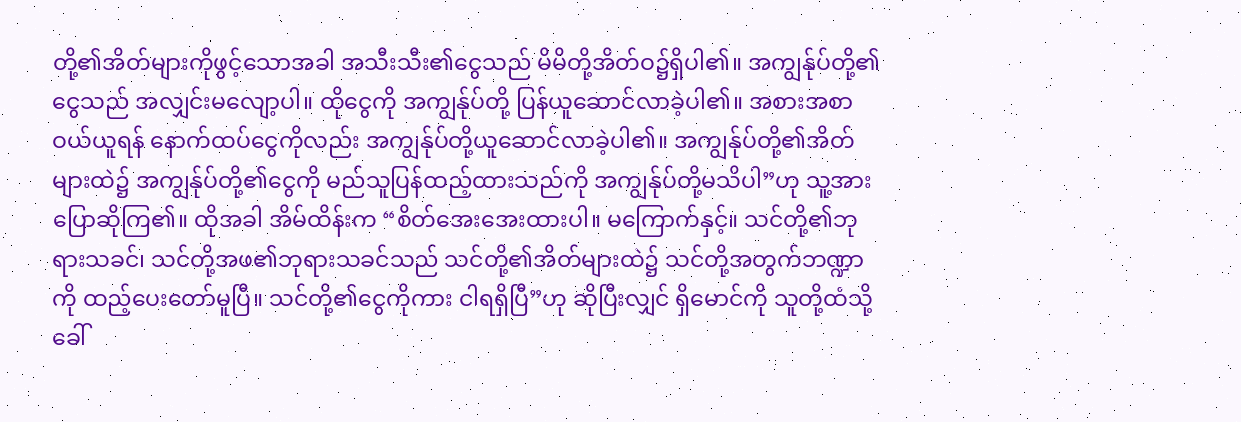တို့၏အိတ်များကိုဖွင့်သောအခါ အသီးသီး၏ငွေသည် မိမိတို့အိတ်ဝ၌ရှိပါ၏။ အကျွန်ုပ်တို့၏ငွေသည် အလျှင်းမလျော့ပါ။ ထိုငွေကို အကျွန်ုပ်တို့ ပြန်ယူဆောင်လာခဲ့ပါ၏။ အစားအစာဝယ်ယူရန် နောက်ထပ်ငွေကိုလည်း အကျွန်ုပ်တို့ယူဆောင်လာခဲ့ပါ၏။ အကျွန်ုပ်တို့၏အိတ်များထဲ၌ အကျွန်ုပ်တို့၏ငွေကို မည်သူပြန်ထည့်ထားသည်ကို အကျွန်ုပ်တို့မသိပါ”ဟု သူ့အား ပြောဆိုကြ၏။ ထိုအခါ အိမ်ထိန်းက “စိတ်အေးအေးထားပါ။ မကြောက်နှင့်။ သင်တို့၏ဘုရားသခင်၊ သင်တို့အဖ၏ဘုရားသခင်သည် သင်တို့၏အိတ်များထဲ၌ သင်တို့အတွက်ဘဏ္ဍာကို ထည့်ပေးတော်မူပြီ။ သင်တို့၏ငွေကိုကား ငါရရှိပြီ”ဟု ဆိုပြီးလျှင် ရှိမောင်ကို သူတို့ထံသို့ခေါ်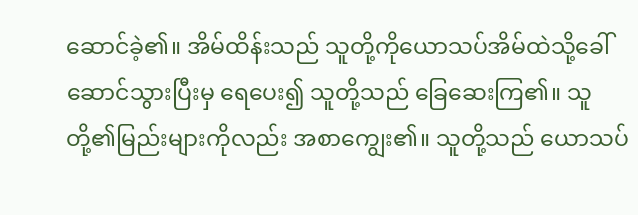ဆောင်ခဲ့၏။ အိမ်ထိန်းသည် သူတို့ကိုယောသပ်အိမ်ထဲသို့ခေါ်ဆောင်သွားပြီးမှ ရေပေး၍ သူတို့သည် ခြေဆေးကြ၏။ သူတို့၏မြည်းများကိုလည်း အစာကျွေး၏။ သူတို့သည် ယောသပ်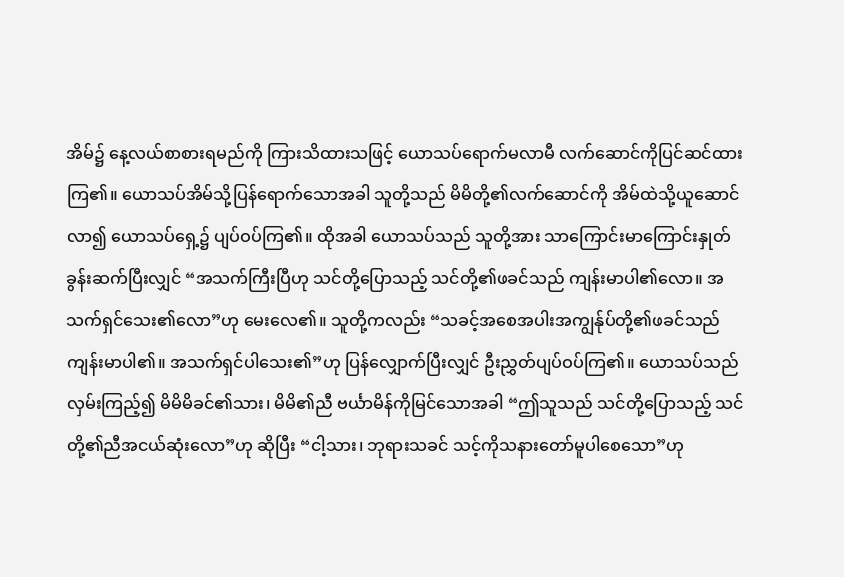အိမ်၌ နေ့လယ်စာစားရမည်ကို ကြားသိထားသဖြင့် ယောသပ်ရောက်မလာမီ လက်ဆောင်ကိုပြင်ဆင်ထားကြ၏။ ယောသပ်အိမ်သို့ပြန်ရောက်သောအခါ သူတို့သည် မိမိတို့၏လက်ဆောင်ကို အိမ်ထဲသို့ယူဆောင်လာ၍ ယောသပ်ရှေ့၌ ပျပ်ဝပ်ကြ၏။ ထိုအခါ ယောသပ်သည် သူတို့အား သာကြောင်းမာကြောင်းနှုတ်ခွန်းဆက်ပြီးလျှင် “အသက်ကြီးပြီဟု သင်တို့ပြောသည့် သင်တို့၏ဖခင်သည် ကျန်းမာပါ၏လော။ အသက်ရှင်သေး၏လော”ဟု မေးလေ၏။ သူတို့ကလည်း “သခင့်အစေအပါးအကျွန်ုပ်တို့၏ဖခင်သည် ကျန်းမာပါ၏။ အသက်ရှင်ပါသေး၏”ဟု ပြန်လျှောက်ပြီးလျှင် ဦးညွှတ်ပျပ်ဝပ်ကြ၏။ ယောသပ်သည် လှမ်းကြည့်၍ မိမိမိခင်၏သား၊ မိမိ၏ညီ ဗင်္ယာမိန်ကိုမြင်သောအခါ “ဤသူသည် သင်တို့ပြောသည့် သင်တို့၏ညီအငယ်ဆုံးလော”ဟု ဆိုပြီး “ငါ့သား၊ ဘုရားသခင် သင့်ကိုသနားတော်မူပါစေသော”ဟု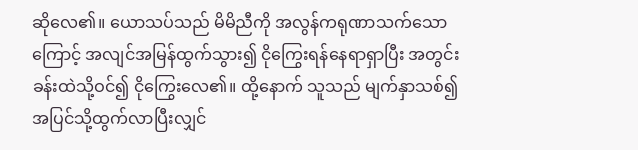ဆိုလေ၏။ ယောသပ်သည် မိမိညီကို အလွန်ကရုဏာသက်သောကြောင့် အလျင်အမြန်ထွက်သွား၍ ငိုကြွေးရန်နေရာရှာပြီး အတွင်းခန်းထဲသို့ဝင်၍ ငိုကြွေးလေ၏။ ထို့နောက် သူသည် မျက်နှာသစ်၍ အပြင်သို့ထွက်လာပြီးလျှင်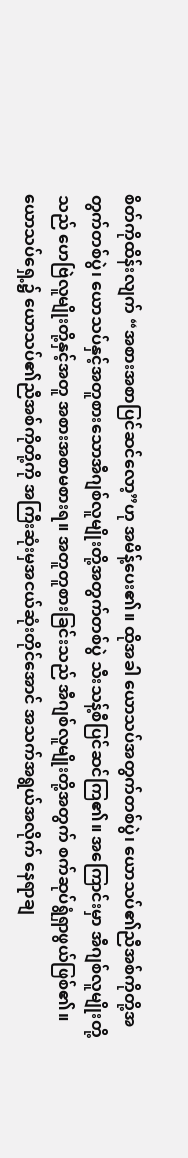စိတ်ကိုထိန်းလျက် “အစားအစာပြင်ဆင်လော့”ဟု အမိန့်ပေး၏။ ထိုအခါ ယောသပ်အတွက်တစ်ပွဲ၊ ယောသပ်၏ညီအစ်ကိုတို့အတွက်တစ်ပွဲ၊ ယောသပ်နှင့်အတူစားသောအီဂျစ်လူမျိုးတို့အတွက်တစ်ပွဲ သီးသန့်စီပြင်ဆင်ကြ၏။ အကြောင်းမှာ အီဂျစ်လူမျိုးတို့သည် ဟေဗြဲလူမျိုးတို့နှင့်အတူ အစားအစာမစားရ။ အတူတူစားခြင်းသည် အီဂျစ်လူမျိုးတို့အတွက် စက်ဆုပ်ရွံရှာဖွယ်ဖြစ်၏။ ယောသပ်ရှေ့၌ ယောသပ်၏ညီအစ်ကိုတို့ကို အကြီးဆုံးမှအငယ်ဆုံးတိုင်အောင် အသက်အရွယ်အလိုက် နေရာချ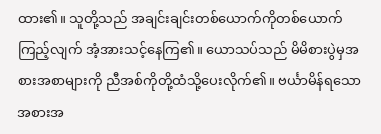ထား၏။ သူတို့သည် အချင်းချင်းတစ်ယောက်ကိုတစ်ယောက်ကြည့်လျက် အံ့အားသင့်နေကြ၏။ ယောသပ်သည် မိမိစားပွဲမှအစားအစာများကို ညီအစ်ကိုတို့ထံသို့ပေးလိုက်၏။ ဗင်္ယာမိန်ရသောအစားအ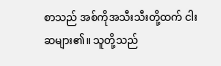စာသည် အစ်ကိုအသီးသီးတို့ထက် ငါးဆများ၏။ သူတို့သည်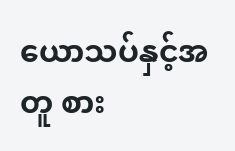ယောသပ်နှင့်အတူ စား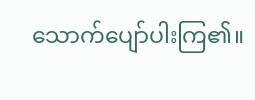သောက်ပျော်ပါးကြ၏။